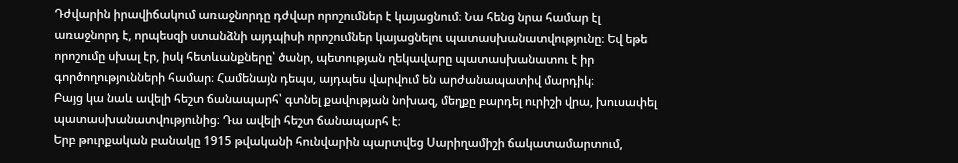Դժվարին իրավիճակում առաջնորդը դժվար որոշումներ է կայացնում։ Նա հենց նրա համար էլ առաջնորդ է, որպեսզի ստանձնի այդպիսի որոշումներ կայացնելու պատասխանատվությունը։ Եվ եթե որոշումը սխալ էր, իսկ հետևանքները՝ ծանր, պետության ղեկավարը պատասխանատու է իր գործողությունների համար։ Համենայն դեպս, այդպես վարվում են արժանապատիվ մարդիկ։
Բայց կա նաև ավելի հեշտ ճանապարհ՝ գտնել քավության նոխազ, մեղքը բարդել ուրիշի վրա, խուսափել պատասխանատվությունից։ Դա ավելի հեշտ ճանապարհ է։
Երբ թուրքական բանակը 1915 թվականի հունվարին պարտվեց Սարիղամիշի ճակատամարտում,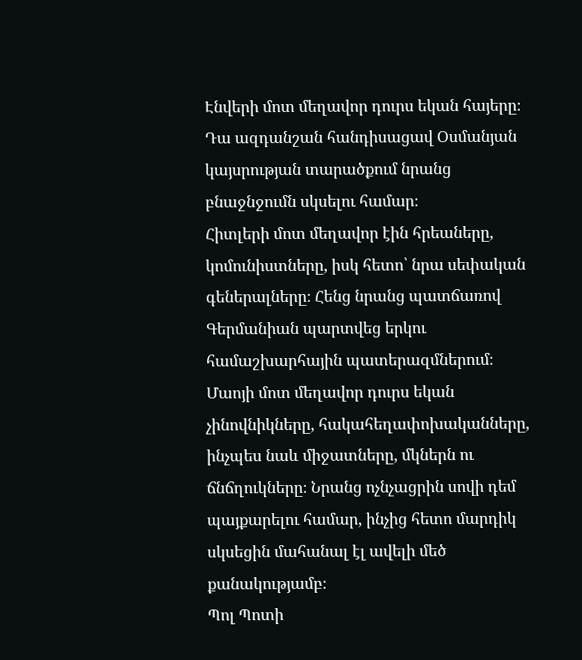Էնվերի մոտ մեղավոր դուրս եկան հայերը։ Դա ազդանշան հանդիսացավ Օսմանյան կայսրության տարածքում նրանց բնաջնջումն սկսելու համար։
Հիտլերի մոտ մեղավոր էին հրեաները, կոմունիստները, իսկ հետո՝ նրա սեփական գեներալները։ Հենց նրանց պատճառով Գերմանիան պարտվեց երկու համաշխարհային պատերազմներում։
Մաոյի մոտ մեղավոր դուրս եկան չինովնիկները, հակահեղափոխականները, ինչպես նաև միջատները, մկներն ու ճնճղուկները։ Նրանց ոչնչացրին սովի դեմ պայքարելու համար, ինչից հետո մարդիկ սկսեցին մահանալ էլ ավելի մեծ քանակությամբ։
Պոլ Պոտի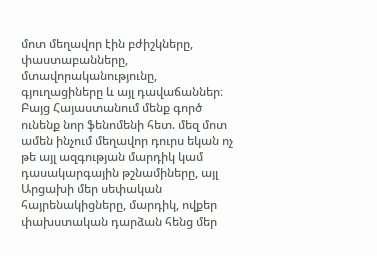մոտ մեղավոր էին բժիշկները, փաստաբանները, մտավորականությունը, գյուղացիները և այլ դավաճաններ։
Բայց Հայաստանում մենք գործ ունենք նոր ֆենոմենի հետ. մեզ մոտ ամեն ինչում մեղավոր դուրս եկան ոչ թե այլ ազգության մարդիկ կամ դասակարգային թշնամիները, այլ Արցախի մեր սեփական հայրենակիցները, մարդիկ, ովքեր փախստական դարձան հենց մեր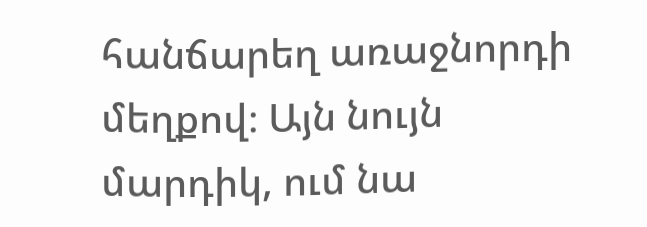հանճարեղ առաջնորդի մեղքով։ Այն նույն մարդիկ, ում նա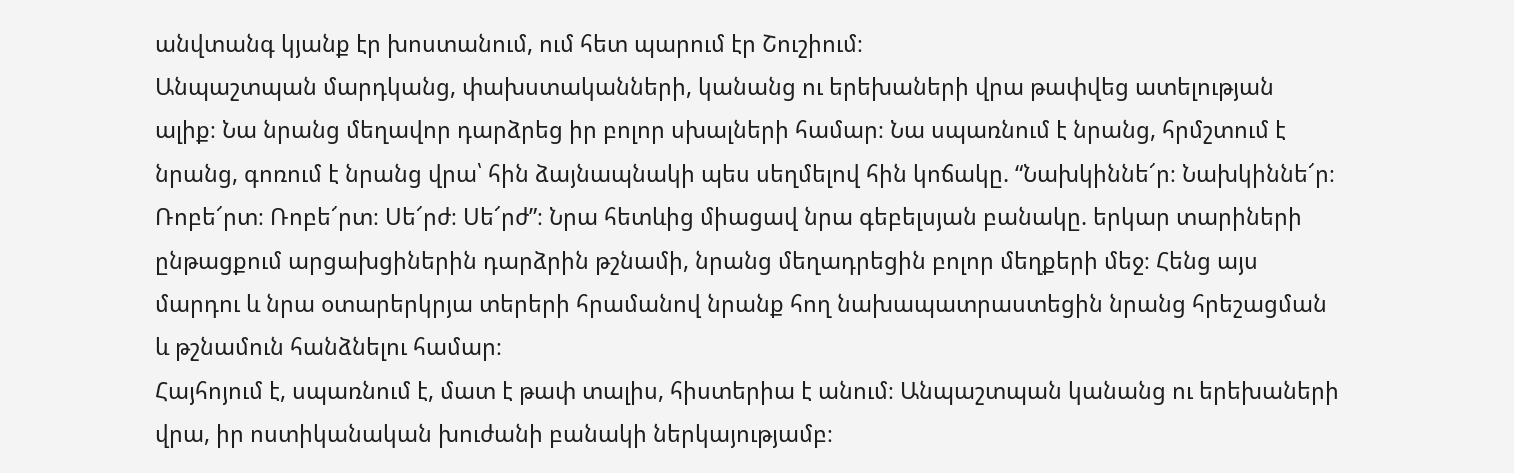անվտանգ կյանք էր խոստանում, ում հետ պարում էր Շուշիում։
Անպաշտպան մարդկանց, փախստականների, կանանց ու երեխաների վրա թափվեց ատելության ալիք։ Նա նրանց մեղավոր դարձրեց իր բոլոր սխալների համար։ Նա սպառնում է նրանց, հրմշտում է նրանց, գոռում է նրանց վրա՝ հին ձայնապնակի պես սեղմելով հին կոճակը. “Նախկիննե՜ր։ Նախկիննե՜ր։ Ռոբե՜րտ։ Ռոբե՜րտ։ Սե՜րժ։ Սե՜րժ”։ Նրա հետևից միացավ նրա գեբելսյան բանակը. երկար տարիների ընթացքում արցախցիներին դարձրին թշնամի, նրանց մեղադրեցին բոլոր մեղքերի մեջ։ Հենց այս մարդու և նրա օտարերկրյա տերերի հրամանով նրանք հող նախապատրաստեցին նրանց հրեշացման և թշնամուն հանձնելու համար։
Հայհոյում է, սպառնում է, մատ է թափ տալիս, հիստերիա է անում։ Անպաշտպան կանանց ու երեխաների վրա, իր ոստիկանական խուժանի բանակի ներկայությամբ։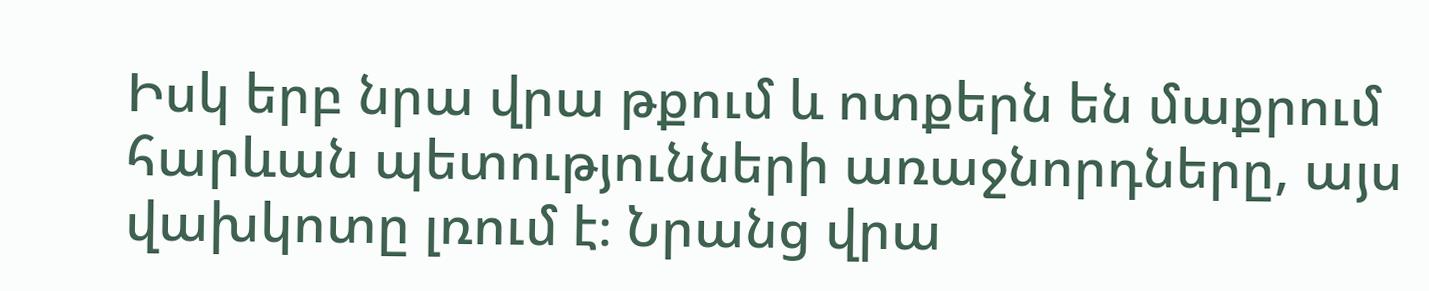Իսկ երբ նրա վրա թքում և ոտքերն են մաքրում հարևան պետությունների առաջնորդները, այս վախկոտը լռում է։ Նրանց վրա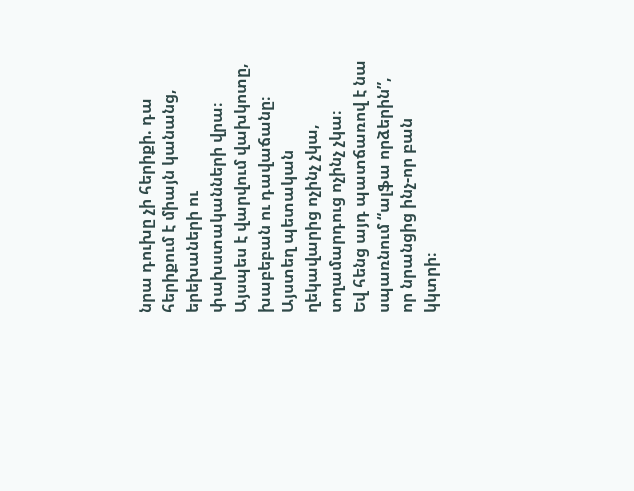նրա դուխը չի հերիքի. դա հերիքում է միայն կանանց, երեխաների ու փախստականների վրա։
Այսպես է վարվում վախկոտը, խաբեբան ու դավաճանը։ Այստեղ պետական ղեկավարից ոչինչ չկա, տղամարդուց ոչինչ չկա։
Եվ հենց այդ պատճառով է նա սպառնում “ալֆա որձերին”, որ նրանցից ինչ-որ բան կկտրի։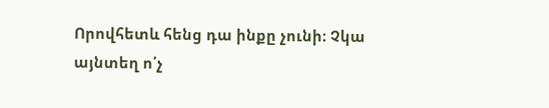Որովհետև հենց դա ինքը չունի։ Չկա այնտեղ ո՛չ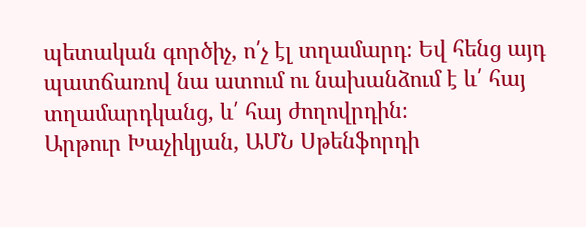պետական գործիչ, ո՛չ էլ տղամարդ։ Եվ հենց այդ պատճառով նա ատում ու նախանձում է և՛ հայ տղամարդկանց, և՛ հայ ժողովրդին։
Արթուր Խաչիկյան, ԱՄՆ Սթենֆորդի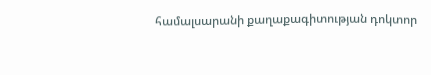համալսարանի քաղաքագիտության դոկտոր